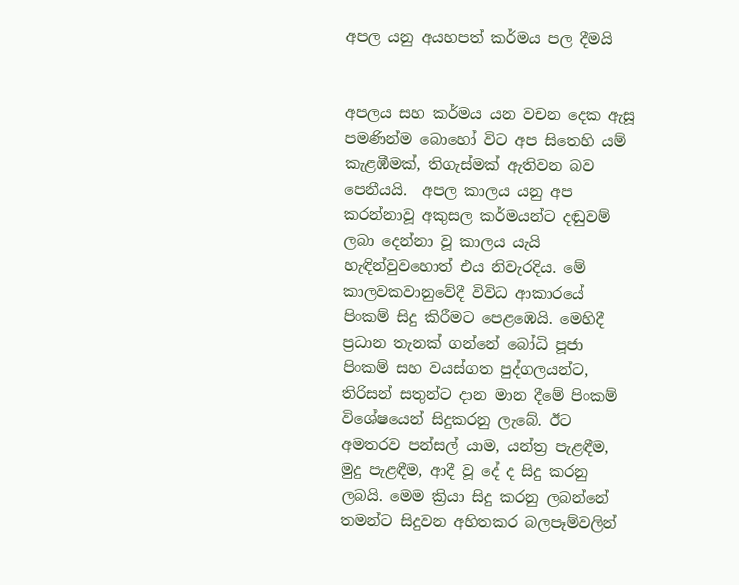අපල යනු අයහපත් කර්මය පල දීමයි


අපලය සහ කර්මය යන වචන දෙක ඇසූ පමණින්ම බොහෝ විට අප සිතෙහි යම් කැළඹීමක්, තිගැස්මක් ඇතිවන බව පෙනීයයි.  අපල කාලය යනු අප කරන්නාවූ අකුසල කර්මයන්ට දඬුවම් ලබා දෙන්නා වූ කාලය යැයි හැඳින්වුවහොත් එය නිවැරදිය. මේ කාලවකවානුවේදී විවිධ ආකාරයේ පිංකම් සිදු කිරීමට පෙළඹෙයි. මෙහිදී ප්‍රධාන තැනක් ගන්නේ බෝධි පූජා පිංකම් සහ වයස්ගත පුද්ගලයන්ට, තිරිසන් සතුන්ට දාන මාන දීමේ පිංකම් විශේෂයෙන් සිදුකරනු ලැබේ. ඊට අමතරව පන්සල් යාම, යන්ත්‍ර පැළඳීම, මුදු පැළඳීම, ආදී වූ දේ ද සිදු කරනු ලබයි. මෙම ක්‍රියා සිදු කරනු ලබන්නේ තමන්ට සිදුවන අහිතකර බලපෑම්වලින්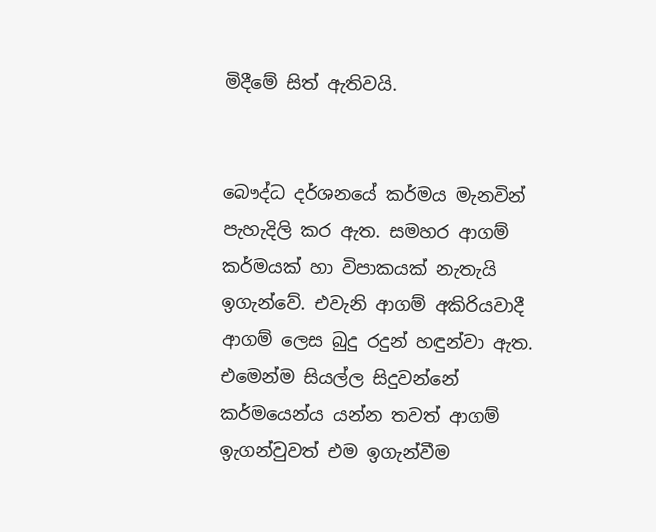මිදීමේ සිත් ඇතිවයි.


බෞද්ධ දර්ශනයේ කර්මය මැනවින් පැහැදිලි කර ඇත. සමහර ආගම් කර්මයක් හා විපාකයක් නැතැයි ඉගැන්වේ. එවැනි ආගම් අකිරියවාදී ආගම් ලෙස බුදු රදුන් හඳුන්වා ඇත. එමෙන්ම සියල්ල සිදුවන්නේ කර්මයෙන්ය යන්න තවත් ආගම් ඉැගන්වුවත් එම ඉගැන්වීම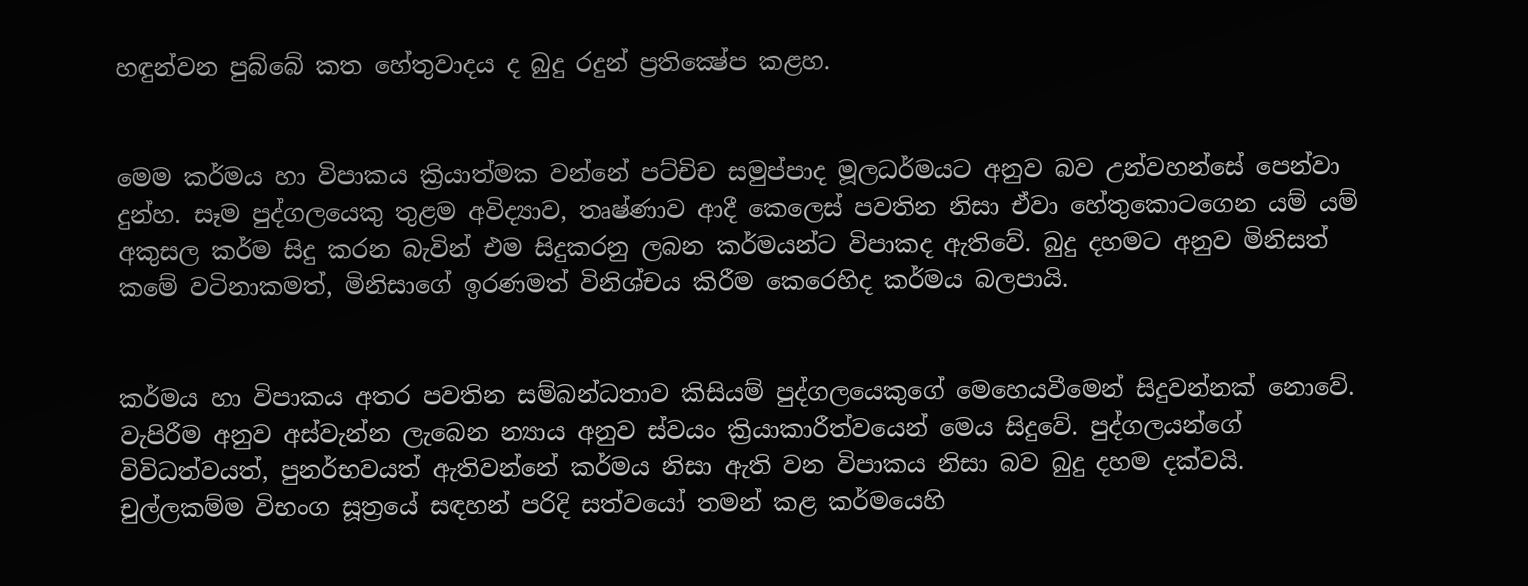හඳුන්වන පුබ්බේ කත හේතුවාදය ද බුදු රදුන් ප්‍රතික්‍ෂේප කළහ.


මෙම කර්මය හා විපාකය ක්‍රියාත්මක වන්නේ පට්චිච සමුප්පාද මූලධර්මයට අනුව බව උන්වහන්සේ පෙන්වා දුන්හ. සෑම පුද්ගලයෙකු තුළම අවිද්‍යාව, තෘෂ්ණාව ආදී කෙලෙස් පවතින නිසා ඒවා හේතුකොටගෙන යම් යම් අකුසල කර්ම සිදු කරන බැවින් එම සිදුකරනු ලබන කර්මයන්ට විපාකද ඇතිවේ. බුදු දහමට අනුව මිනිසත් කමේ වටිනාකමත්, මිනිසාගේ ඉරණමත් විනිශ්චය කිරීම කෙරෙහිද කර්මය බලපායි.


කර්මය හා විපාකය අතර පවතින සම්බන්ධතාව කිසියම් පුද්ගලයෙකුගේ මෙහෙයවීමෙන් සිදුවන්නක් නොවේ. වැපිරීම අනුව අස්වැන්න ලැබෙන න්‍යාය අනුව ස්වයං ක්‍රියාකාරීත්වයෙන් මෙය සිදුවේ. පුද්ගලයන්ගේ විවිධත්වයත්, පුනර්භවයත් ඇතිවන්නේ කර්මය නිසා ඇති වන විපාකය නිසා බව බුදු දහම දක්වයි. චුල්ලකම්ම විභංග සූත්‍රයේ සඳහන් පරිදි සත්වයෝ තමන් කළ කර්මයෙහි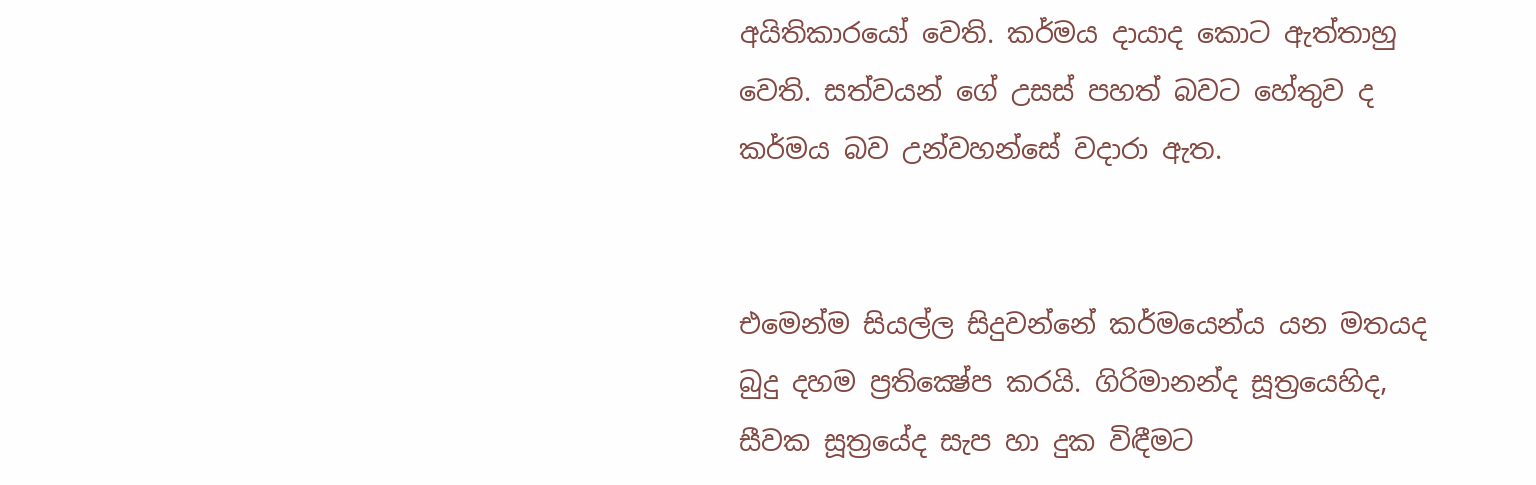අයිතිකාරයෝ වෙති. කර්මය දායාද කොට ඇත්තාහු වෙති. සත්වයන් ගේ උසස් පහත් බවට හේතුව ද කර්මය බව උන්වහන්සේ වද‌ාරා ඇත.


එමෙන්ම සියල්ල සිදුවන්නේ කර්මයෙන්ය යන මතයද බුදු දහම ප්‍රතික්‍ෂේප කරයි. ගිරිමානන්ද සූත්‍රයෙහිද, සීවක සූත්‍රයේද සැප හා දුක විඳීමට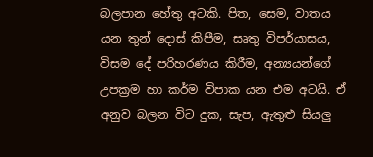බලපාන හේතු අටකි. පිත, සෙම, වාතය යන තුන් දොස් කිපීම, සෘතු විපර්යාසය, විසම දේ පරිහරණය කිරීම, අන්‍යයන්ගේ උපක්‍රම හා කර්ම විපාක යන එම අටයි. ඒ අනුව බලන විට දුක, සැප, ඇතුළු සියලු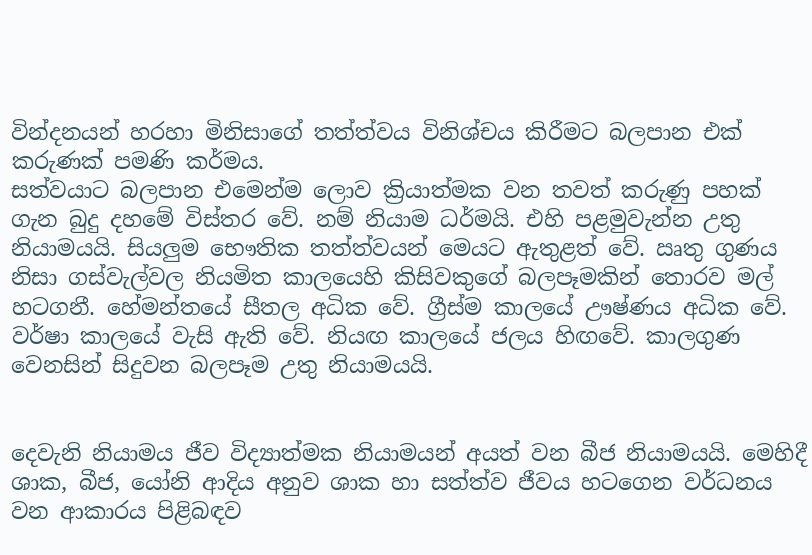වින්දනයන් හරහා මිනිසාගේ තත්ත්වය විනිශ්චය කිරීමට බලපාන එක් කරුණක් පමණි කර්මය.
සත්වයාට බලපාන එමෙන්ම ලොව ක්‍රියාත්මක වන තවත් කරුණු පහක් ගැන බුදු දහමේ විස්තර වේ. නම් නියාම ධර්මයි. එහි පළමුවැන්න උතු නියාමයයි. සියලුම භෞතික තත්ත්වයන් මෙයට ඇතුළත් වේ. ඍතු ගුණය නිසා ගස්වැල්වල නියමිත කාලයෙහි කිසිවකුගේ බලපෑමකින් තොරව මල් හටගනී. හේමන්තයේ සීතල අධික වේ. ග්‍රීස්ම කාලයේ ඌෂ්ණය අධික වේ. වර්ෂා කාලයේ වැසි ඇති වේ. නියඟ කාලයේ ජලය හිඟවේ. කාලගුණ වෙනසින් සිදුවන බලපෑම උතු නියාමයයි.


දෙවැනි නියාමය ජීව විද්‍යාත්මක නියාමයන් අයත් වන බීජ නියාමයයි. මෙහිදී ශාක, බීජ, යෝනි ආදිය අනුව ශාක හා සත්ත්ව ජීවය හටගෙන වර්ධනය වන ආකාරය පිළිබඳව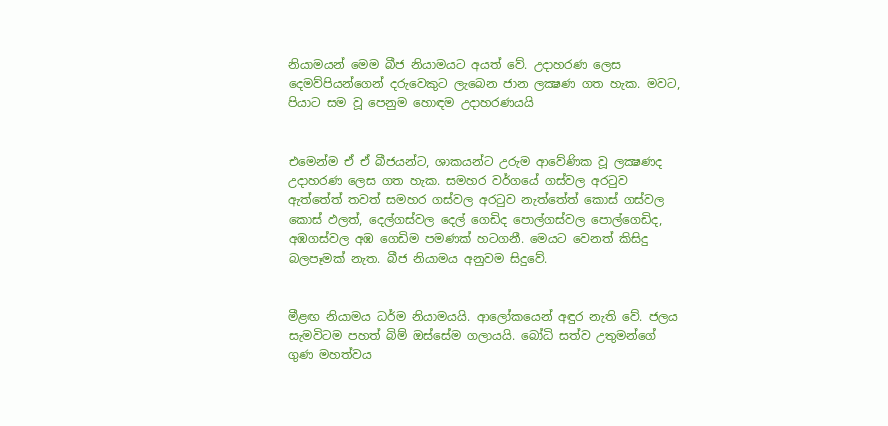නියාමයන් මෙම බීජ නියාමයට අයත් වේ. උදාහරණ ලෙස දෙමව්පියන්ගෙන් දරුවෙකුට ලැබෙන ජාන ලක්‍ෂණ ගත හැක. මවට, පියාට සම වූ පෙනුම හොඳම උදාහරණයයි


එමෙන්ම ඒ ඒ බීජයන්ට, ශාකයන්ට උරුම ආවේණික වූ ලක්‍ෂණද උදාහරණ ලෙස ගත හැක. සමහර වර්ගයේ ගස්වල අරටුව ඇත්තේත් තවත් සමහර ගස්වල අරටුව නැත්තේත් කොස් ගස්වල කොස් ඵලත්, දෙල්ගස්වල දෙල් ගෙඩිද පොල්ගස්වල පොල්ගෙඩිද, අඹගස්වල අඹ ගෙඩිම පමණක් හටගනී. මෙයට වෙනත් කිසිදු බලපෑමක් නැත. බීජ නියාමය අනුවම සිදුවේ.


මීළඟ නියාමය ධර්ම නියාමයයි. ආලෝකයෙන් අඳුර නැති වේ. ජලය සැමවිටම පහත් බිම් ඔස්සේම ගලායයි. බෝධි සත්ව උතුමන්ගේ ගුණ මහත්වය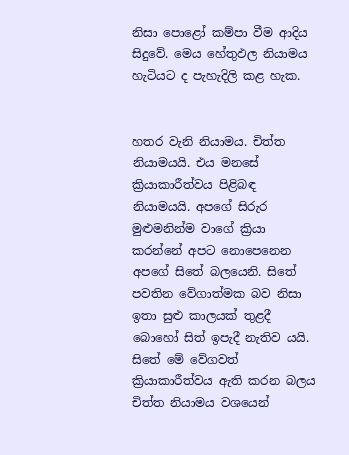නිසා පොළෝ කම්පා වීම ආදිය සිදුවේ. මෙය හේතුඵල නියාමය හැටියට ද පැහැදිලි කළ හැක.


හතර වැනි නියාමය. චිත්ත නියාමයයි. එය මනසේ ක්‍රියාකාරීත්වය පිළිබඳ නියාමයයි. අපගේ සිරුර මුළුමනින්ම වාගේ ක්‍රියා කරන්නේ අපට නොපෙනෙන අපගේ සිතේ බලයෙනි. සිතේ පවතින වේගාත්මක බව නිසා ඉතා සුළු කාලයක් තුළදී බොහෝ සිත් ඉපැදී නැතිව යයි. සිතේ මේ වේගවත් ක්‍රියාකාරීත්වය ඇති කරන බලය චිත්ත නියාමය වශයෙන්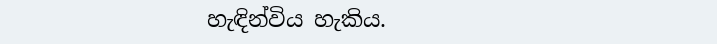හැඳින්විය හැකිය.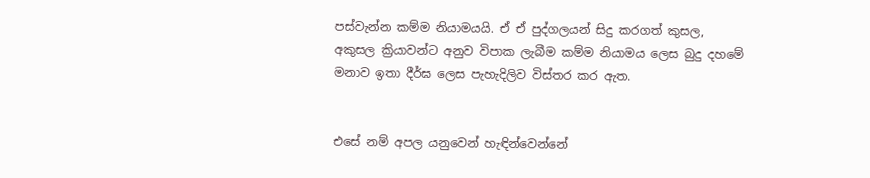පස්වැන්න කම්ම නියාමයයි. ඒ ඒ පුද්ගලයන් සිදු කරගත් කුසල, අකුසල ක්‍රියාවන්ට අනුව විපාක ලැබීම කම්ම නියාමය ලෙස බුදු දහමේ මනාව ඉතා දීර්ඝ ලෙස පැහැදිලිව විස්තර කර ඇත.


එසේ නම් අපල යනුවෙන් හැඳින්වෙන්නේ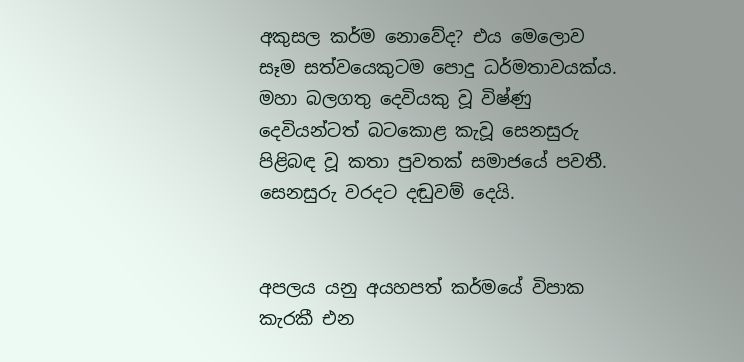අකුසල කර්ම නොවේද? එය මෙලොව සෑම සත්වයෙකුටම පොදු ධර්මතාවයක්ය. මහා බලගතු දෙවියකු වූ විෂ්ණු දෙවියන්ටත් බටකොළ කැවූ සෙනසුරු පිළිබඳ වූ කතා පුවතක් සමාජයේ පවතී. සෙනසුරු වරදට දඬුවම් දෙයි.


අපලය යනු අයහපත් කර්මයේ විපාක කැරකී එන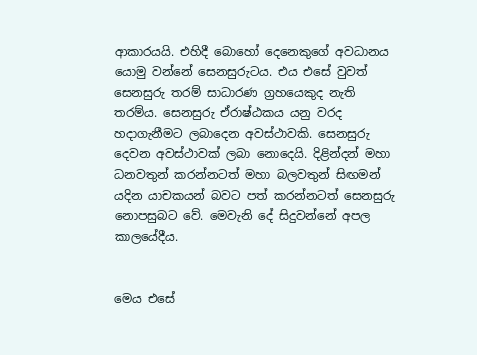ආකාරයයි. එහිදී බොහෝ දෙනෙකුගේ අවධානය යොමු වන්නේ සෙනසුරුටය. එය එසේ වුවත් සෙනසුරු තරම් සාධාරණ ග්‍රහයෙකුද නැති තරම්ය. සෙනසුරු ඒරාෂ්ඨකය යනු වරද හද‌ාගැනීමට ලබාදෙන අවස්ථාවකි. සෙනසුරු දෙවන අවස්ථාවක් ලබා නොදෙයි. දිළින්දන් මහා ධනවතුන් කරන්නටත් මහා බලවතුන් සිඟමන් යදින යාචකයන් බවට පත් කරන්නටත් සෙනසුරු නොපසුබට වේ. මෙවැනි දේ සිදුවන්නේ අපල කාලයේදීය.


මෙය එසේ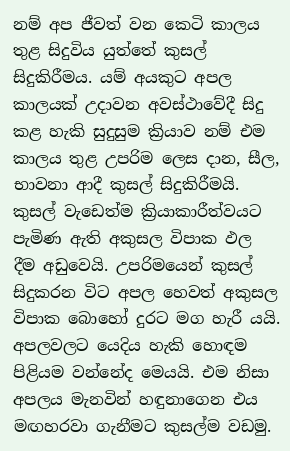නම් අප ජීවත් වන කෙටි කාලය තුළ සිදුවිය යුත්තේ කුසල් සිදුකිරීමය. යම් අයකුට අපල කාලයක් උදාවන අවස්ථාවේදී සිදු කළ හැකි සුදුසුම ක්‍රියාව නම් එම කාලය තුළ උපරිම ලෙස දාන, සීල, භාවනා ආදී කුසල් සිදුකිරීමයි. කුසල් වැඩෙත්ම ක්‍රියාකාරීත්වයට පැමිණ ඇති අකුසල විපාක ඵල දීම අඩුවෙයි. උපරිමයෙන් කුසල් සිදුකරන විට අපල හෙවත් අකුසල විපාක බොහෝ දුරට මග හැරී යයි. අපලවලට යෙදිය හැකි හොඳම පිළියම වන්නේද මෙයයි. එම නිසා අපලය මැනවින් හඳුනාගෙන එය මඟහරවා ගැනීමට කුසල්ම වඩමු.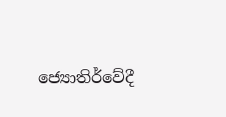ජ්‍යොතිර්වේදී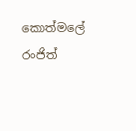කොත්මලේ
රංජිත්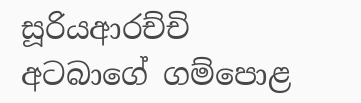සූරියආරච්චි
අටබාගේ ගම්පොළ